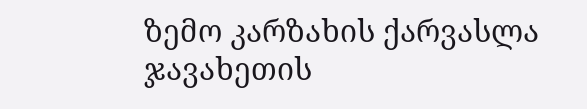ზემო კარზახის ქარვასლა
ჯავახეთის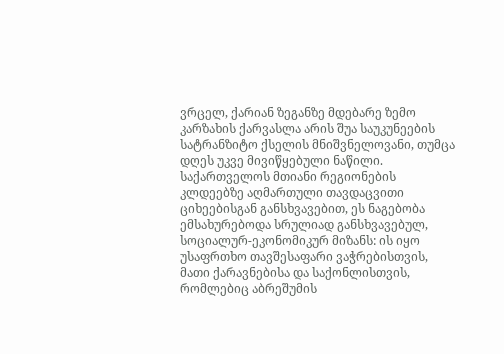ვრცელ, ქარიან ზეგანზე მდებარე ზემო კარზახის ქარვასლა არის შუა საუკუნეების სატრანზიტო ქსელის მნიშვნელოვანი, თუმცა დღეს უკვე მივიწყებული ნაწილი. საქართველოს მთიანი რეგიონების კლდეებზე აღმართული თავდაცვითი ციხეებისგან განსხვავებით, ეს ნაგებობა ემსახურებოდა სრულიად განსხვავებულ, სოციალურ-ეკონომიკურ მიზანს: ის იყო უსაფრთხო თავშესაფარი ვაჭრებისთვის, მათი ქარავნებისა და საქონლისთვის, რომლებიც აბრეშუმის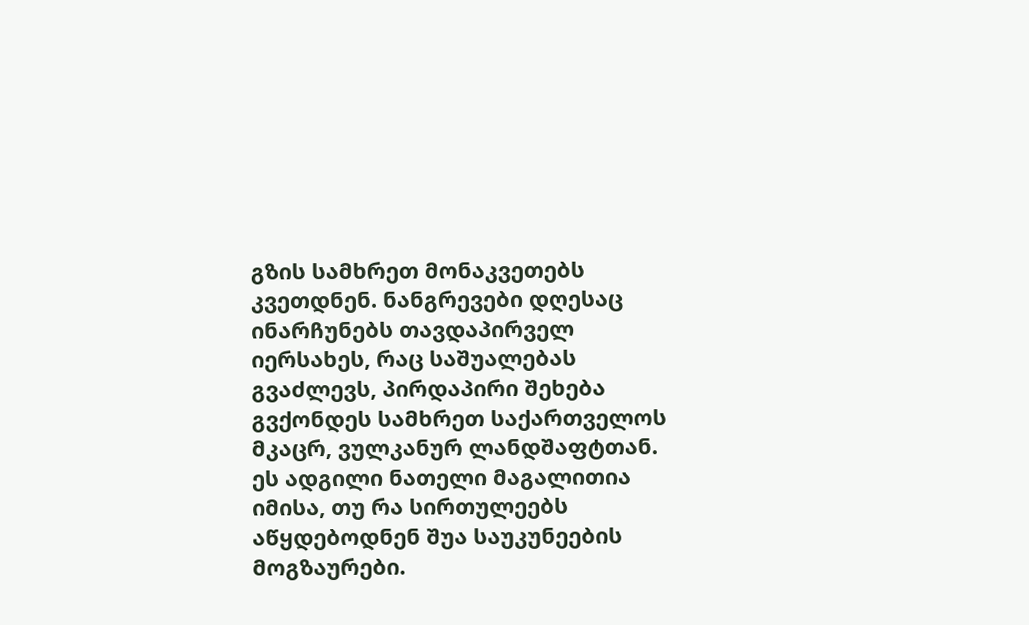გზის სამხრეთ მონაკვეთებს კვეთდნენ. ნანგრევები დღესაც ინარჩუნებს თავდაპირველ იერსახეს, რაც საშუალებას გვაძლევს, პირდაპირი შეხება გვქონდეს სამხრეთ საქართველოს მკაცრ, ვულკანურ ლანდშაფტთან.
ეს ადგილი ნათელი მაგალითია იმისა, თუ რა სირთულეებს აწყდებოდნენ შუა საუკუნეების მოგზაურები.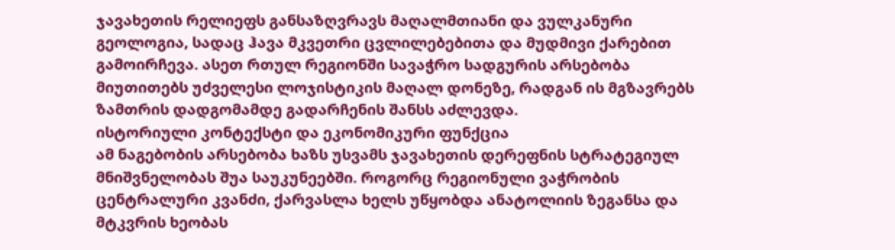ჯავახეთის რელიეფს განსაზღვრავს მაღალმთიანი და ვულკანური გეოლოგია, სადაც ჰავა მკვეთრი ცვლილებებითა და მუდმივი ქარებით გამოირჩევა. ასეთ რთულ რეგიონში სავაჭრო სადგურის არსებობა მიუთითებს უძველესი ლოჯისტიკის მაღალ დონეზე, რადგან ის მგზავრებს ზამთრის დადგომამდე გადარჩენის შანსს აძლევდა.
ისტორიული კონტექსტი და ეკონომიკური ფუნქცია
ამ ნაგებობის არსებობა ხაზს უსვამს ჯავახეთის დერეფნის სტრატეგიულ მნიშვნელობას შუა საუკუნეებში. როგორც რეგიონული ვაჭრობის ცენტრალური კვანძი, ქარვასლა ხელს უწყობდა ანატოლიის ზეგანსა და მტკვრის ხეობას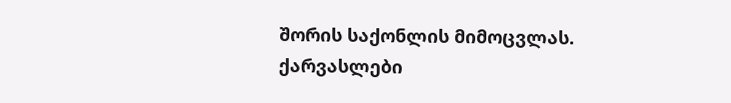შორის საქონლის მიმოცვლას. ქარვასლები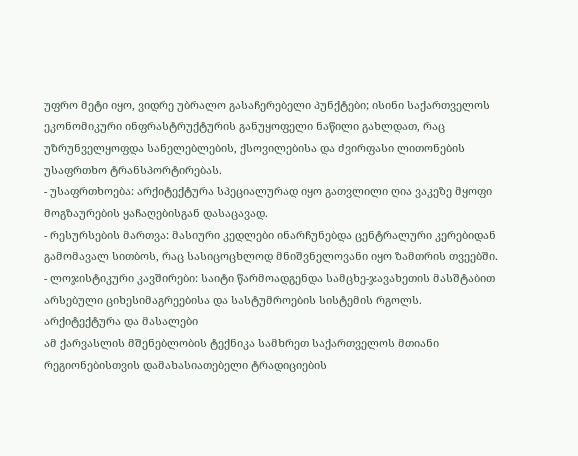უფრო მეტი იყო, ვიდრე უბრალო გასაჩერებელი პუნქტები; ისინი საქართველოს ეკონომიკური ინფრასტრუქტურის განუყოფელი ნაწილი გახლდათ, რაც უზრუნველყოფდა სანელებლების, ქსოვილებისა და ძვირფასი ლითონების უსაფრთხო ტრანსპორტირებას.
- უსაფრთხოება: არქიტექტურა სპეციალურად იყო გათვლილი ღია ვაკეზე მყოფი მოგზაურების ყაჩაღებისგან დასაცავად.
- რესურსების მართვა: მასიური კედლები ინარჩუნებდა ცენტრალური კერებიდან გამომავალ სითბოს, რაც სასიცოცხლოდ მნიშვნელოვანი იყო ზამთრის თვეებში.
- ლოჯისტიკური კავშირები: საიტი წარმოადგენდა სამცხე-ჯავახეთის მასშტაბით არსებული ციხესიმაგრეებისა და სასტუმროების სისტემის რგოლს.
არქიტექტურა და მასალები
ამ ქარვასლის მშენებლობის ტექნიკა სამხრეთ საქართველოს მთიანი რეგიონებისთვის დამახასიათებელი ტრადიციების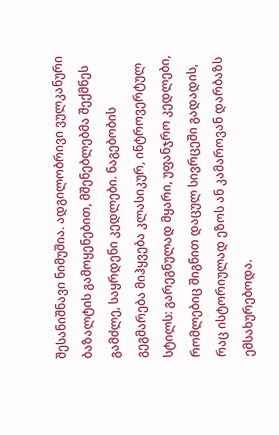შესანიშნავი ნიმუშია. ადგილობრივი ვულკანური ბაზალტის გამოყენებით, მშენებლებმა შექმნეს გამძლე, საყრდენი კედლები. ნაგებობის გეგმარება მიჰყვება კლასიკურ, ინტროვერტულ სტილს: გარეგნულად მყარი, უფანჯრო კედლები, რომლებიც შიგნით დაცულ სივრცეში გადადის, რაც ისტორიულად ეზოს ან კამაროვან დარბაზს ემსახურებოდა.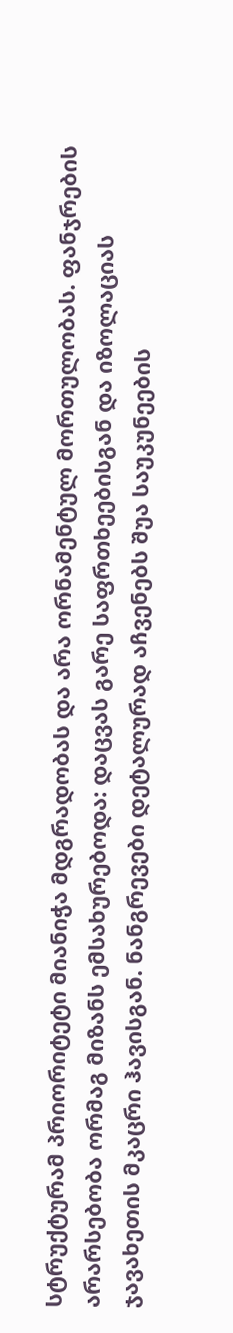სტრუქტურამ პრიორიტეტი მიანიჭა მდგრადობას და არა ორნამენტულ მორთულობას. ფანჯრების არარსებობა ორმაგ მიზანს ემსახურებოდა: დაცვას გარე საფრთხეებისგან და იზოლაციას ჯავახეთის მკაცრი ჰავისგან. ნანგრევები დეტალურად აჩვენებს შუა საუკუნეების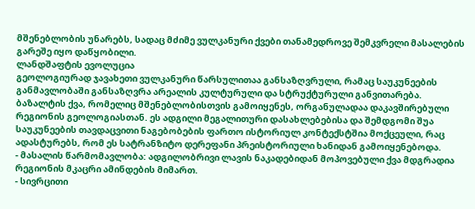მშენებლობის უნარებს, სადაც მძიმე ვულკანური ქვები თანამედროვე შემკვრელი მასალების გარეშე იყო დაწყობილი.
ლანდშაფტის ევოლუცია
გეოლოგიურად ჯავახეთი ვულკანური წარსულითაა განსაზღვრული, რამაც საუკუნეების განმავლობაში განსაზღვრა არეალის კულტურული და სტრუქტურული განვითარება. ბაზალტის ქვა, რომელიც მშენებლობისთვის გამოიყენეს, ორგანულადაა დაკავშირებული რეგიონის გეოლოგიასთან. ეს ადგილი მეგალითური დასახლებებისა და შემდგომი შუა საუკუნეების თავდაცვითი ნაგებობების ფართო ისტორიულ კონტექსტშია მოქცეული, რაც ადასტურებს, რომ ეს სატრანზიტო დერეფანი პრეისტორიული ხანიდან გამოიყენებოდა.
- მასალის წარმომავლობა: ადგილობრივი ლავის ნაკადებიდან მოპოვებული ქვა მდგრადია რეგიონის მკაცრი ამინდების მიმართ.
- სივრცითი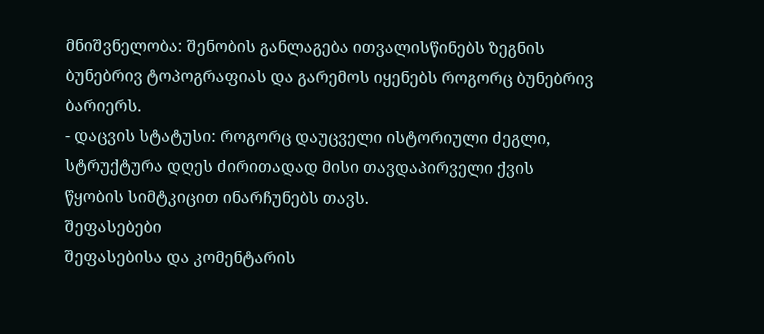მნიშვნელობა: შენობის განლაგება ითვალისწინებს ზეგნის ბუნებრივ ტოპოგრაფიას და გარემოს იყენებს როგორც ბუნებრივ ბარიერს.
- დაცვის სტატუსი: როგორც დაუცველი ისტორიული ძეგლი, სტრუქტურა დღეს ძირითადად მისი თავდაპირველი ქვის წყობის სიმტკიცით ინარჩუნებს თავს.
შეფასებები
შეფასებისა და კომენტარის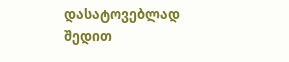დასატოვებლად შედით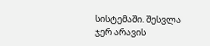სისტემაში. შესვლა
ჯერ არავის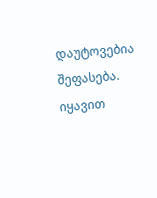დაუტოვებია შეფასება. იყავით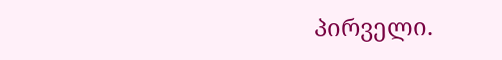პირველი.